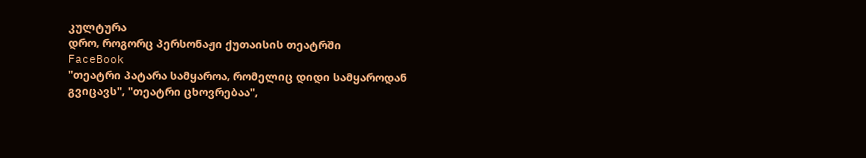კულტურა
დრო, როგორც პერსონაჟი ქუთაისის თეატრში
FaceBook
"თეატრი პატარა სამყაროა, რომელიც დიდი სამყაროდან გვიცავს", "თეატრი ცხოვრებაა",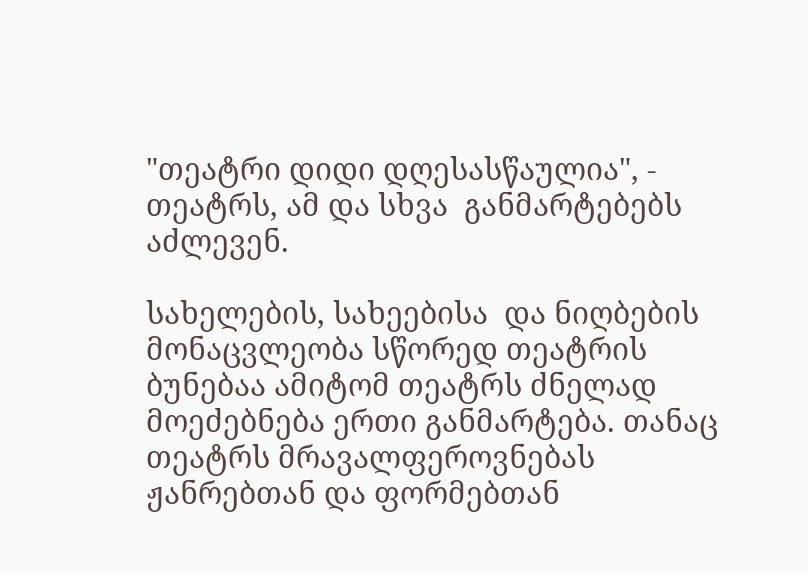"თეატრი დიდი დღესასწაულია", - თეატრს, ამ და სხვა  განმარტებებს აძლევენ.

სახელების, სახეებისა  და ნიღბების მონაცვლეობა სწორედ თეატრის ბუნებაა ამიტომ თეატრს ძნელად მოეძებნება ერთი განმარტება. თანაც თეატრს მრავალფეროვნებას ჟანრებთან და ფორმებთან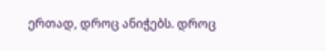ერთად, დროც ანიჭებს. დროც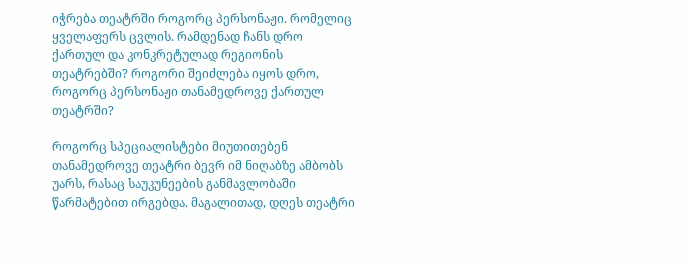იჭრება თეატრში როგორც პერსონაჟი. რომელიც ყველაფერს ცვლის. რამდენად ჩანს დრო ქართულ და კონკრეტულად რეგიონის თეატრებში? როგორი შეიძლება იყოს დრო, როგორც პერსონაჟი თანამედროვე ქართულ თეატრში?

როგორც სპეციალისტები მიუთითებენ თანამედროვე თეატრი ბევრ იმ ნიღაბზე ამბობს უარს, რასაც საუკუნეების განმავლობაში წარმატებით ირგებდა. მაგალითად, დღეს თეატრი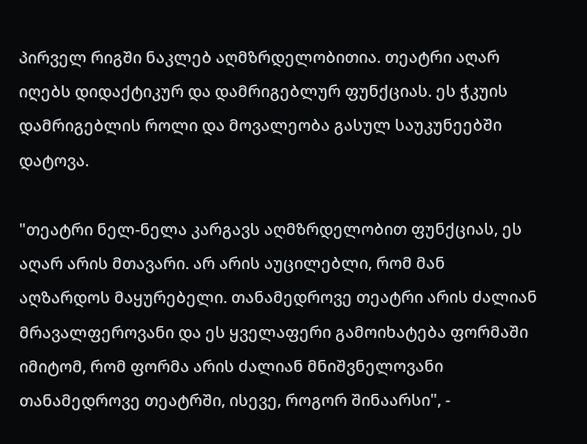პირველ რიგში ნაკლებ აღმზრდელობითია. თეატრი აღარ იღებს დიდაქტიკურ და დამრიგებლურ ფუნქციას. ეს ჭკუის დამრიგებლის როლი და მოვალეობა გასულ საუკუნეებში დატოვა.

"თეატრი ნელ-ნელა კარგავს აღმზრდელობით ფუნქციას, ეს აღარ არის მთავარი. არ არის აუცილებლი, რომ მან აღზარდოს მაყურებელი. თანამედროვე თეატრი არის ძალიან მრავალფეროვანი და ეს ყველაფერი გამოიხატება ფორმაში იმიტომ, რომ ფორმა არის ძალიან მნიშვნელოვანი თანამედროვე თეატრში, ისევე, როგორ შინაარსი", -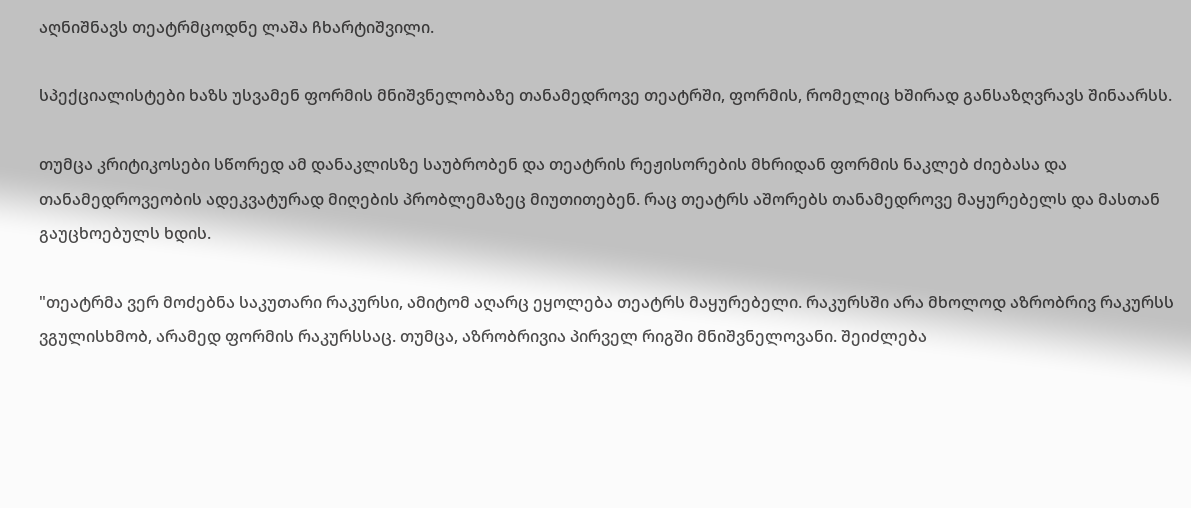აღნიშნავს თეატრმცოდნე ლაშა ჩხარტიშვილი.

სპექციალისტები ხაზს უსვამენ ფორმის მნიშვნელობაზე თანამედროვე თეატრში, ფორმის, რომელიც ხშირად განსაზღვრავს შინაარსს.

თუმცა კრიტიკოსები სწორედ ამ დანაკლისზე საუბრობენ და თეატრის რეჟისორების მხრიდან ფორმის ნაკლებ ძიებასა და თანამედროვეობის ადეკვატურად მიღების პრობლემაზეც მიუთითებენ. რაც თეატრს აშორებს თანამედროვე მაყურებელს და მასთან გაუცხოებულს ხდის.

"თეატრმა ვერ მოძებნა საკუთარი რაკურსი, ამიტომ აღარც ეყოლება თეატრს მაყურებელი. რაკურსში არა მხოლოდ აზრობრივ რაკურსს ვგულისხმობ, არამედ ფორმის რაკურსსაც. თუმცა, აზრობრივია პირველ რიგში მნიშვნელოვანი. შეიძლება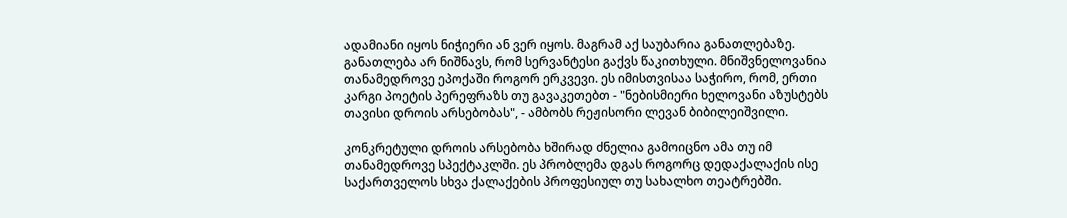ადამიანი იყოს ნიჭიერი ან ვერ იყოს. მაგრამ აქ საუბარია განათლებაზე. განათლება არ ნიშნავს, რომ სერვანტესი გაქვს წაკითხული. მნიშვნელოვანია თანამედროვე ეპოქაში როგორ ერკვევი. ეს იმისთვისაა საჭირო, რომ, ერთი კარგი პოეტის პერეფრაზს თუ გავაკეთებთ - "ნებისმიერი ხელოვანი აზუსტებს თავისი დროის არსებობას", - ამბობს რეჟისორი ლევან ბიბილეიშვილი.

კონკრეტული დროის არსებობა ხშირად ძნელია გამოიცნო ამა თუ იმ თანამედროვე სპექტაკლში. ეს პრობლემა დგას როგორც დედაქალაქის ისე საქართველოს სხვა ქალაქების პროფესიულ თუ სახალხო თეატრებში.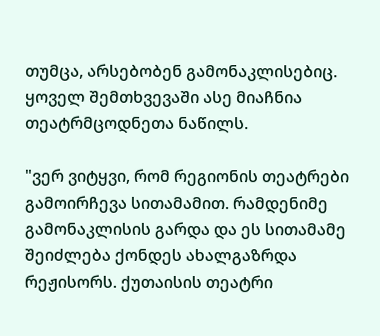თუმცა, არსებობენ გამონაკლისებიც. ყოველ შემთხვევაში ასე მიაჩნია თეატრმცოდნეთა ნაწილს.

"ვერ ვიტყვი, რომ რეგიონის თეატრები გამოირჩევა სითამამით. რამდენიმე გამონაკლისის გარდა და ეს სითამამე შეიძლება ქონდეს ახალგაზრდა რეჟისორს. ქუთაისის თეატრი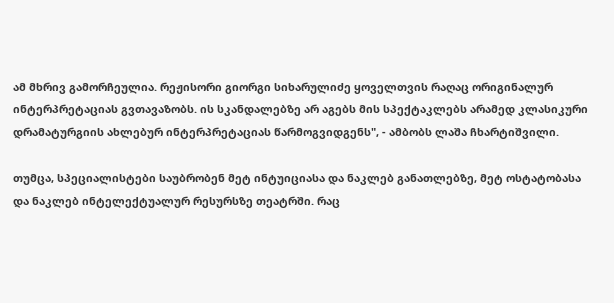ამ მხრივ გამორჩეულია. რეჟისორი გიორგი სიხარულიძე ყოველთვის რაღაც ორიგინალურ ინტერპრეტაციას გვთავაზობს. ის სკანდალებზე არ აგებს მის სპექტაკლებს არამედ კლასიკური დრამატურგიის ახლებურ ინტერპრეტაციას წარმოგვიდგენს", - ამბობს ლაშა ჩხარტიშვილი.

თუმცა, სპეციალისტები საუბრობენ მეტ ინტუიციასა და ნაკლებ განათლებზე, მეტ ოსტატობასა და ნაკლებ ინტელექტუალურ რესურსზე თეატრში. რაც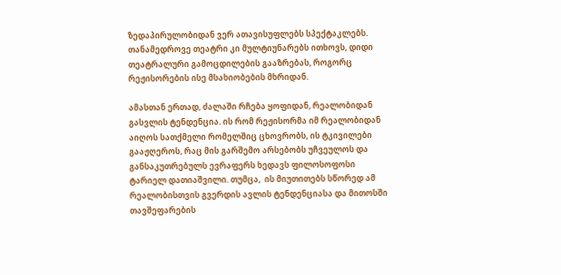ზედაპირულობიდან ვერ ათავისუფლებს სპექტაკლებს. თანამედროვე თეატრი კი მულტიუნარებს ითხოვს, დიდი თეატრალური გამოცდილების გააზრებას, როგორც რეჟისორების ისე მსახიობების მხრიდან.

ამასთან ერთად, ძალაში რჩება ყოფიდან, რეალობიდან გასვლის ტენდენცია. ის რომ რეჟისორმა იმ რეალობიდან აიღოს სათქმელი რომელშიც ცხოვრობს, ის ტკივილები გააჟღეროს, რაც მის გარშემო არსებობს უჩვეულოს და განსაკუთრებულს ევრაფერს ხედავს ფილოსოფოსი ტარიელ დათიაშვილი. თუმცა,  ის მიუთითებს სწორედ ამ რეალობისთვის გვერდის ავლის ტენდენციასა და მითოსში თავშეფარების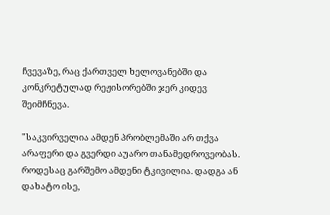ჩვევაზე, რაც ქართველ ხელოვანებში და კონკრეტულად რეჟისორებში ჯერ კიდევ შეიმჩნევა.

"საკვირველია ამდენ პრობლემაში არ თქვა არაფერი და გვერდი აუარო თანამედროვეობას. როდესაც გარშემო ამდენი ტკივილია. დადგა ან დახატო ისე,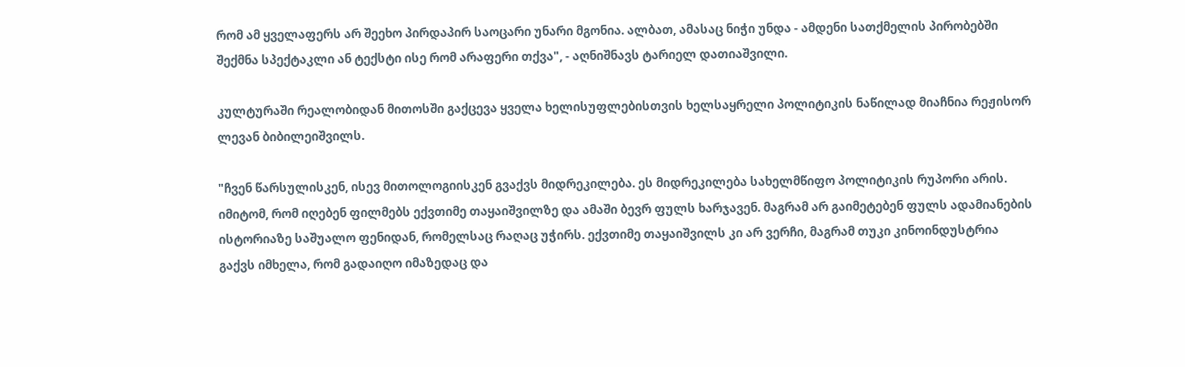რომ ამ ყველაფერს არ შეეხო პირდაპირ საოცარი უნარი მგონია. ალბათ, ამასაც ნიჭი უნდა - ამდენი სათქმელის პირობებში შექმნა სპექტაკლი ან ტექსტი ისე რომ არაფერი თქვა", - აღნიშნავს ტარიელ დათიაშვილი.

კულტურაში რეალობიდან მითოსში გაქცევა ყველა ხელისუფლებისთვის ხელსაყრელი პოლიტიკის ნაწილად მიაჩნია რეჟისორ ლევან ბიბილეიშვილს.

"ჩვენ წარსულისკენ, ისევ მითოლოგიისკენ გვაქვს მიდრეკილება. ეს მიდრეკილება სახელმწიფო პოლიტიკის რუპორი არის. იმიტომ, რომ იღებენ ფილმებს ექვთიმე თაყაიშვილზე და ამაში ბევრ ფულს ხარჯავენ. მაგრამ არ გაიმეტებენ ფულს ადამიანების ისტორიაზე საშუალო ფენიდან, რომელსაც რაღაც უჭირს. ექვთიმე თაყაიშვილს კი არ ვერჩი, მაგრამ თუკი კინოინდუსტრია გაქვს იმხელა, რომ გადაიღო იმაზედაც და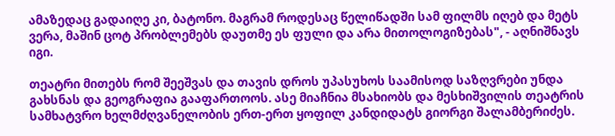ამაზედაც გადაიღე კი, ბატონო. მაგრამ როდესაც წელიწადში სამ ფილმს იღებ და მეტს ვერა, მაშინ ცოტ პრობლემებს დაუთმე ეს ფული და არა მითოლოგიზებას", - აღნიშნავს იგი.

თეატრი მითებს რომ შეეშვას და თავის დროს უპასუხოს საამისოდ საზღვრები უნდა გახსნას და გეოგრაფია გააფართოოს. ასე მიაჩნია მსახიობს და მესხიშვილის თეატრის სამხატვრო ხელმძღვანელობის ერთ-ერთ ყოფილ კანდიდატს გიორგი შალამბერიძეს.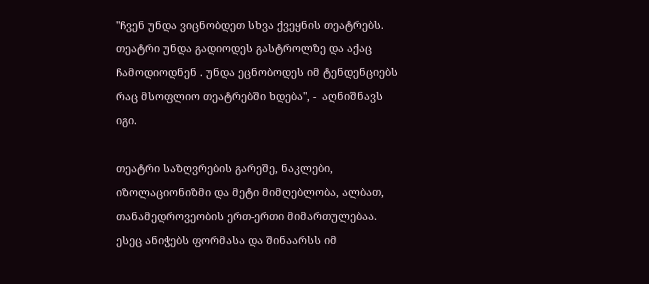"ჩვენ უნდა ვიცნობდეთ სხვა ქვეყნის თეატრებს. თეატრი უნდა გადიოდეს გასტროლზე და აქაც ჩამოდიოდნენ . უნდა ეცნობოდეს იმ ტენდენციებს რაც მსოფლიო თეატრებში ხდება", -  აღნიშნავს იგი.

თეატრი საზღვრების გარეშე, ნაკლები, იზოლაციონიზმი და მეტი მიმღებლობა, ალბათ, თანამედროვეობის ერთ-ერთი მიმართულებაა. ესეც ანიჭებს ფორმასა და შინაარსს იმ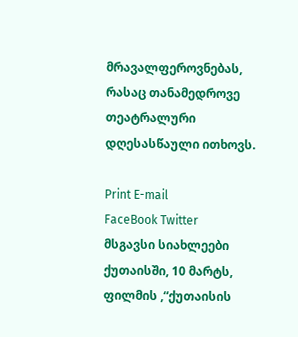მრავალფეროვნებას, რასაც თანამედროვე თეატრალური დღესასწაული ითხოვს.

Print E-mail
FaceBook Twitter
მსგავსი სიახლეები
ქუთაისში, 10 მარტს, ფილმის ,“ქუთაისის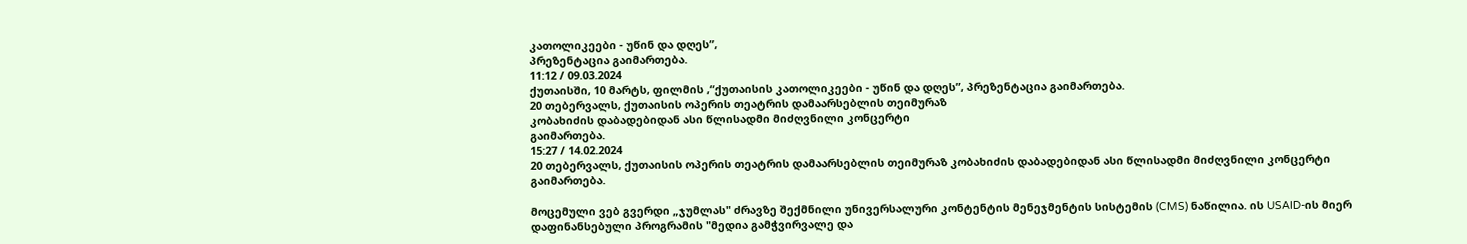კათოლიკეები - უწინ და დღეს”,
პრეზენტაცია გაიმართება.
11:12 / 09.03.2024
ქუთაისში, 10 მარტს, ფილმის ,“ქუთაისის კათოლიკეები - უწინ და დღეს”, პრეზენტაცია გაიმართება.
20 თებერვალს, ქუთაისის ოპერის თეატრის დამაარსებლის თეიმურაზ
კობახიძის დაბადებიდან ასი წლისადმი მიძღვნილი კონცერტი
გაიმართება.
15:27 / 14.02.2024
20 თებერვალს, ქუთაისის ოპერის თეატრის დამაარსებლის თეიმურაზ კობახიძის დაბადებიდან ასი წლისადმი მიძღვნილი კონცერტი გაიმართება.

მოცემული ვებ გვერდი „ჯუმლას" ძრავზე შექმნილი უნივერსალური კონტენტის მენეჯმენტის სისტემის (CMS) ნაწილია. ის USAID-ის მიერ დაფინანსებული პროგრამის "მედია გამჭვირვალე და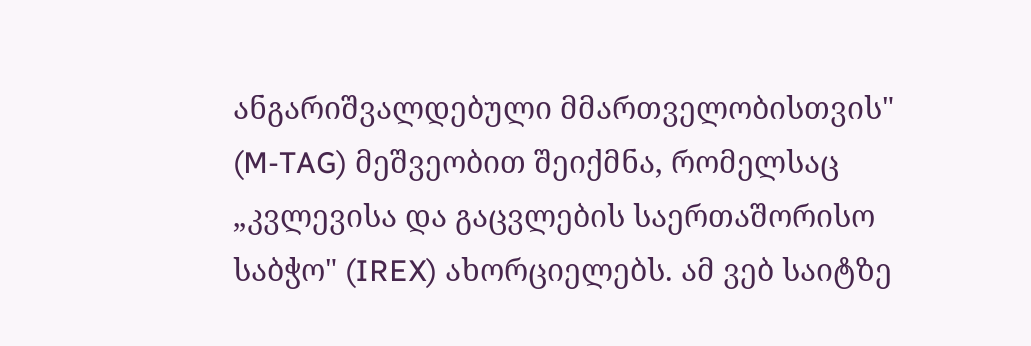ანგარიშვალდებული მმართველობისთვის" (M-TAG) მეშვეობით შეიქმნა, რომელსაც „კვლევისა და გაცვლების საერთაშორისო საბჭო" (IREX) ახორციელებს. ამ ვებ საიტზე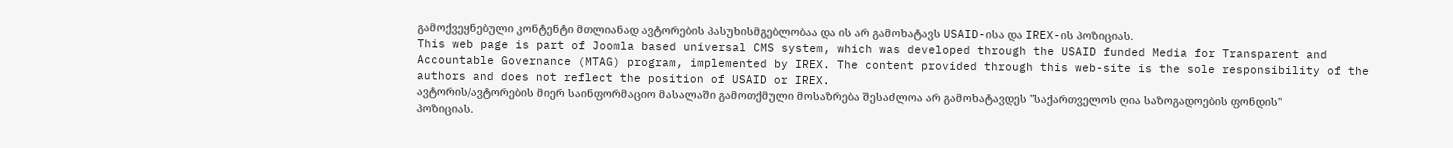გამოქვეყნებული კონტენტი მთლიანად ავტორების პასუხისმგებლობაა და ის არ გამოხატავს USAID-ისა და IREX-ის პოზიციას.
This web page is part of Joomla based universal CMS system, which was developed through the USAID funded Media for Transparent and Accountable Governance (MTAG) program, implemented by IREX. The content provided through this web-site is the sole responsibility of the authors and does not reflect the position of USAID or IREX.
ავტორის/ავტორების მიერ საინფორმაციო მასალაში გამოთქმული მოსაზრება შესაძლოა არ გამოხატავდეს "საქართველოს ღია საზოგადოების ფონდის" პოზიციას.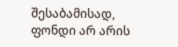შესაბამისად, ფონდი არ არის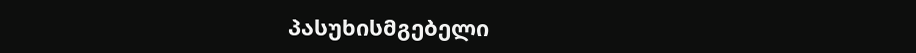პასუხისმგებელი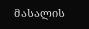მასალის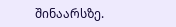შინაარსზე.